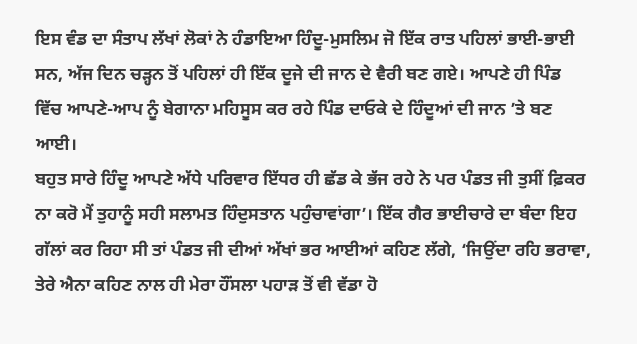ਇਸ ਵੰਡ ਦਾ ਸੰਤਾਪ ਲੱਖਾਂ ਲੋਕਾਂ ਨੇ ਹੰਡਾਇਆ ਹਿੰਦੂ-ਮੁਸਲਿਮ ਜੋ ਇੱਕ ਰਾਤ ਪਹਿਲਾਂ ਭਾਈ-ਭਾਈ ਸਨ, ਅੱਜ ਦਿਨ ਚੜ੍ਹਨ ਤੋਂ ਪਹਿਲਾਂ ਹੀ ਇੱਕ ਦੂਜੇ ਦੀ ਜਾਨ ਦੇ ਵੈਰੀ ਬਣ ਗਏ। ਆਪਣੇ ਹੀ ਪਿੰਡ ਵਿੱਚ ਆਪਣੇ-ਆਪ ਨੂੰ ਬੇਗਾਨਾ ਮਹਿਸੂਸ ਕਰ ਰਹੇ ਪਿੰਡ ਦਾਓਕੇ ਦੇ ਹਿੰਦੂਆਂ ਦੀ ਜਾਨ ’ਤੇ ਬਣ ਆਈ।
ਬਹੁਤ ਸਾਰੇ ਹਿੰਦੂ ਆਪਣੇ ਅੱਧੇ ਪਰਿਵਾਰ ਇੱਧਰ ਹੀ ਛੱਡ ਕੇ ਭੱਜ ਰਹੇ ਨੇ ਪਰ ਪੰਡਤ ਜੀ ਤੁਸੀਂ ਫ਼ਿਕਰ ਨਾ ਕਰੋ ਮੈਂ ਤੁਹਾਨੂੰ ਸਹੀ ਸਲਾਮਤ ਹਿੰਦੁਸਤਾਨ ਪਹੁੰਚਾਵਾਂਗਾ’। ਇੱਕ ਗੈਰ ਭਾਈਚਾਰੇ ਦਾ ਬੰਦਾ ਇਹ ਗੱਲਾਂ ਕਰ ਰਿਹਾ ਸੀ ਤਾਂ ਪੰਡਤ ਜੀ ਦੀਆਂ ਅੱਖਾਂ ਭਰ ਆਈਆਂ ਕਹਿਣ ਲੱਗੇ, ‘ਜਿਉਂਦਾ ਰਹਿ ਭਰਾਵਾ, ਤੇਰੇ ਐਨਾ ਕਹਿਣ ਨਾਲ ਹੀ ਮੇਰਾ ਹੌਂਸਲਾ ਪਹਾੜ ਤੋਂ ਵੀ ਵੱਡਾ ਹੋ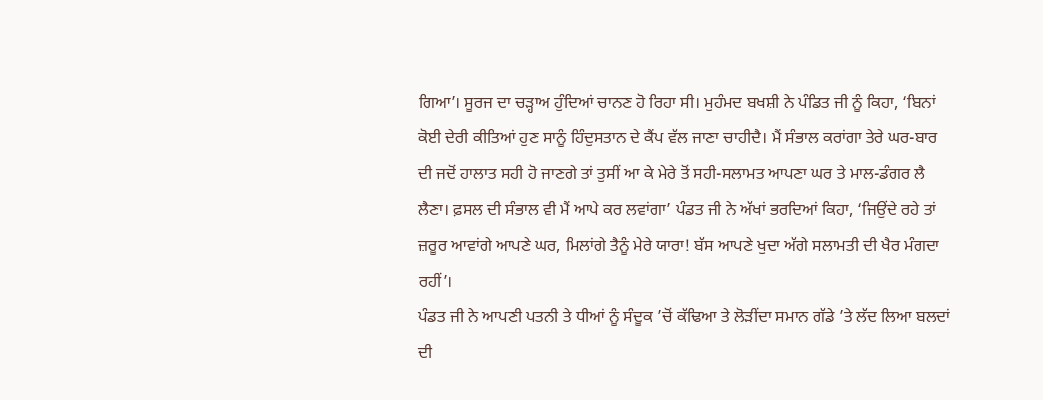ਗਿਆ’। ਸੂਰਜ ਦਾ ਚੜ੍ਹਾਅ ਹੁੰਦਿਆਂ ਚਾਨਣ ਹੋ ਰਿਹਾ ਸੀ। ਮੁਹੰਮਦ ਬਖਸ਼ੀ ਨੇ ਪੰਡਿਤ ਜੀ ਨੂੰ ਕਿਹਾ, ‘ਬਿਨਾਂ ਕੋਈ ਦੇਰੀ ਕੀਤਿਆਂ ਹੁਣ ਸਾਨੂੰ ਹਿੰਦੁਸਤਾਨ ਦੇ ਕੈਂਪ ਵੱਲ ਜਾਣਾ ਚਾਹੀਦੈ। ਮੈਂ ਸੰਭਾਲ ਕਰਾਂਗਾ ਤੇਰੇ ਘਰ-ਬਾਰ ਦੀ ਜਦੋਂ ਹਾਲਾਤ ਸਹੀ ਹੋ ਜਾਣਗੇ ਤਾਂ ਤੁਸੀਂ ਆ ਕੇ ਮੇਰੇ ਤੋਂ ਸਹੀ-ਸਲਾਮਤ ਆਪਣਾ ਘਰ ਤੇ ਮਾਲ-ਡੰਗਰ ਲੈ ਲੈਣਾ। ਫ਼ਸਲ ਦੀ ਸੰਭਾਲ ਵੀ ਮੈਂ ਆਪੇ ਕਰ ਲਵਾਂਗਾ’ ਪੰਡਤ ਜੀ ਨੇ ਅੱਖਾਂ ਭਰਦਿਆਂ ਕਿਹਾ, ‘ਜਿਉਂਦੇ ਰਹੇ ਤਾਂ ਜ਼ਰੂਰ ਆਵਾਂਗੇ ਆਪਣੇ ਘਰ, ਮਿਲਾਂਗੇ ਤੈਨੂੰ ਮੇਰੇ ਯਾਰਾ! ਬੱਸ ਆਪਣੇ ਖੁਦਾ ਅੱਗੇ ਸਲਾਮਤੀ ਦੀ ਖੈਰ ਮੰਗਦਾ ਰਹੀਂ’।
ਪੰਡਤ ਜੀ ਨੇ ਆਪਣੀ ਪਤਨੀ ਤੇ ਧੀਆਂ ਨੂੰ ਸੰਦੂਕ ’ਚੋਂ ਕੱਢਿਆ ਤੇ ਲੋੜੀਂਦਾ ਸਮਾਨ ਗੱਡੇ ’ਤੇ ਲੱਦ ਲਿਆ ਬਲਦਾਂ ਦੀ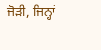ਜੋੜੀ, ਜਿਨ੍ਹਾਂ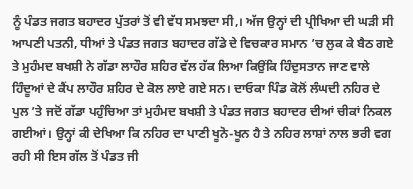ਨੂੰ ਪੰਡਤ ਜਗਤ ਬਹਾਦਰ ਪੁੱਤਰਾਂ ਤੋਂ ਵੀ ਵੱਧ ਸਮਝਦਾ ਸੀ,। ਅੱਜ ਉਨ੍ਹਾਂ ਦੀ ਪ੍ਰੀਖਿਆ ਦੀ ਘੜੀ ਸੀ ਆਪਣੀ ਪਤਨੀ, ਧੀਆਂ ਤੇ ਪੰਡਤ ਜਗਤ ਬਹਾਦਰ ਗੱਡੇ ਦੇ ਵਿਚਕਾਰ ਸਮਾਨ ’ਚ ਲੁਕ ਕੇ ਬੈਠ ਗਏ ਤੇ ਮੁਹੰਮਦ ਬਖਸ਼ੀ ਨੇ ਗੱਡਾ ਲਾਹੌਰ ਸ਼ਹਿਰ ਵੱਲ ਹੱਕ ਲਿਆ ਕਿਉਂਕਿ ਹਿੰਦੁਸਤਾਨ ਜਾਣ ਵਾਲੇ ਹਿੰਦੂਆਂ ਦੇ ਕੈਂਪ ਲਾਹੌਰ ਸ਼ਹਿਰ ਦੇ ਕੋਲ ਲਾਏ ਗਏ ਸਨ। ਦਾਓਕਾ ਪਿੰਡ ਕੋਲੋਂ ਲੰਘਦੀ ਨਹਿਰ ਦੇ ਪੁਲ ’ਤੇ ਜਦੋਂ ਗੱਡਾ ਪਹੁੰਚਿਆ ਤਾਂ ਮੁਹੰਮਦ ਬਖਸ਼ੀ ਤੇ ਪੰਡਤ ਜਗਤ ਬਹਾਦਰ ਦੀਆਂ ਚੀਕਾਂ ਨਿਕਲ ਗਈਆਂ। ਉਨ੍ਹਾਂ ਕੀ ਦੇਖਿਆ ਕਿ ਨਹਿਰ ਦਾ ਪਾਣੀ ਖੂਨੋ-ਖੂਨ ਹੈ ਤੇ ਨਹਿਰ ਲਾਸ਼ਾਂ ਨਾਲ ਭਰੀ ਵਗ ਰਹੀ ਸੀ ਇਸ ਗੱਲ ਤੋਂ ਪੰਡਤ ਜੀ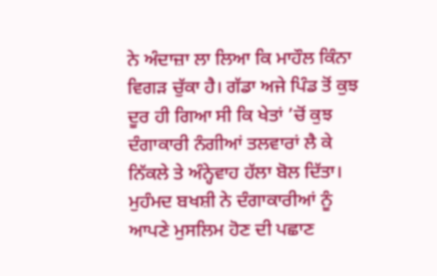ਨੇ ਅੰਦਾਜ਼ਾ ਲਾ ਲਿਆ ਕਿ ਮਾਹੌਲ ਕਿੰਨਾ ਵਿਗੜ ਚੁੱਕਾ ਹੈ। ਗੱਡਾ ਅਜੇ ਪਿੰਡ ਤੋਂ ਕੁਝ ਦੂਰ ਹੀ ਗਿਆ ਸੀ ਕਿ ਖੇਤਾਂ ’ਚੋਂ ਕੁਝ ਦੰਗਾਕਾਰੀ ਨੰਗੀਆਂ ਤਲਵਾਰਾਂ ਲੈ ਕੇ ਨਿੱਕਲੇ ਤੇ ਅੰਨ੍ਹੇਵਾਹ ਹੱਲਾ ਬੋਲ ਦਿੱਤਾ। ਮੁਹੰਮਦ ਬਖਸ਼ੀ ਨੇ ਦੰਗਾਕਾਰੀਆਂ ਨੂੰ ਆਪਣੇ ਮੁਸਲਿਮ ਹੋਣ ਦੀ ਪਛਾਣ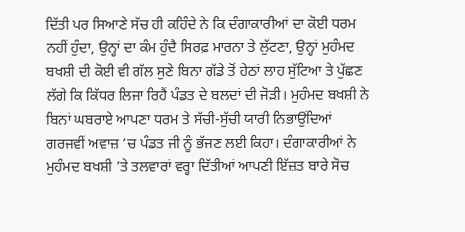ਦਿੱਤੀ ਪਰ ਸਿਆਣੇ ਸੱਚ ਹੀ ਕਹਿੰਦੇ ਨੇ ਕਿ ਦੰਗਾਕਾਰੀਆਂ ਦਾ ਕੋਈ ਧਰਮ ਨਹੀਂ ਹੁੰਦਾ, ਉਨ੍ਹਾਂ ਦਾ ਕੰਮ ਹੁੰਦੈ ਸਿਰਫ਼ ਮਾਰਨਾ ਤੇ ਲੁੱਟਣਾ, ਉਨ੍ਹਾਂ ਮੁਹੰਮਦ ਬਖਸ਼ੀ ਦੀ ਕੋਈ ਵੀ ਗੱਲ ਸੁਣੇ ਬਿਨਾ ਗੱਡੇ ਤੋਂ ਹੇਠਾਂ ਲਾਹ ਸੁੱਟਿਆ ਤੇ ਪੁੱਛਣ ਲੱਗੇ ਕਿ ਕਿੱਧਰ ਲਿਜਾ ਰਿਹੈਂ ਪੰਡਤ ਦੇ ਬਲਦਾਂ ਦੀ ਜੋੜੀ। ਮੁਹੰਮਦ ਬਖਸ਼ੀ ਨੇ ਬਿਨਾਂ ਘਬਰਾਏ ਆਪਣਾ ਧਰਮ ਤੇ ਸੱਚੀ-ਸੁੱਚੀ ਯਾਰੀ ਨਿਭਾਉਂਦਿਆਂ ਗਰਜਵੀਂ ਅਵਾਜ਼ ’ਚ ਪੰਡਤ ਜੀ ਨੂੰ ਭੱਜਣ ਲਈ ਕਿਹਾ। ਦੰਗਾਕਾਰੀਆਂ ਨੇ ਮੁਹੰਮਦ ਬਖਸ਼ੀ ’ਤੇ ਤਲਵਾਰਾਂ ਵਰ੍ਹਾ ਦਿੱਤੀਆਂ ਆਪਣੀ ਇੱਜ਼ਤ ਬਾਰੇ ਸੋਚ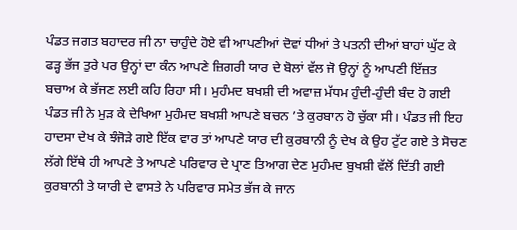ਪੰਡਤ ਜਗਤ ਬਹਾਦਰ ਜੀ ਨਾ ਚਾਹੁੰਦੇ ਹੋਏ ਵੀ ਆਪਣੀਆਂ ਦੋਵਾਂ ਧੀਆਂ ਤੇ ਪਤਨੀ ਦੀਆਂ ਬਾਹਾਂ ਘੁੱਟ ਕੇ ਫੜ੍ਹ ਭੱਜ ਤੁਰੇ ਪਰ ਉਨ੍ਹਾਂ ਦਾ ਕੰਨ ਆਪਣੇ ਜ਼ਿਗਰੀ ਯਾਰ ਦੇ ਬੋਲਾਂ ਵੱਲ ਜੋ ਉਨ੍ਹਾਂ ਨੂੰ ਆਪਣੀ ਇੱਜ਼ਤ ਬਚਾਅ ਕੇ ਭੱਜਣ ਲਈ ਕਹਿ ਰਿਹਾ ਸੀ। ਮੁਹੰਮਦ ਬਖਸ਼ੀ ਦੀ ਅਵਾਜ਼ ਮੱਧਮ ਹੁੰਦੀ-ਹੁੰਦੀ ਬੰਦ ਹੋ ਗਈ ਪੰਡਤ ਜੀ ਨੇ ਮੁੜ ਕੇ ਦੇਖਿਆ ਮੁਹੰਮਦ ਬਖਸ਼ੀ ਆਪਣੇ ਬਚਨ ’ਤੇ ਕੁਰਬਾਨ ਹੋ ਚੁੱਕਾ ਸੀ। ਪੰਡਤ ਜੀ ਇਹ ਹਾਦਸਾ ਦੇਖ ਕੇ ਝੰਜੋੜੇ ਗਏ ਇੱਕ ਵਾਰ ਤਾਂ ਆਪਣੇ ਯਾਰ ਦੀ ਕੁਰਬਾਨੀ ਨੂੰ ਦੇਖ ਕੇ ਉਹ ਟੁੱਟ ਗਏ ਤੇ ਸੋਚਣ ਲੱਗੇ ਇੱਥੇ ਹੀ ਆਪਣੇ ਤੇ ਆਪਣੇ ਪਰਿਵਾਰ ਦੇ ਪ੍ਰਾਣ ਤਿਆਗ ਦੇਣ ਮੁਹੰਮਦ ਬੁਖਸ਼ੀ ਵੱਲੋਂ ਦਿੱਤੀ ਗਈ ਕੁਰਬਾਨੀ ਤੇ ਯਾਰੀ ਦੇ ਵਾਸਤੇ ਨੇ ਪਰਿਵਾਰ ਸਮੇਤ ਭੱਜ ਕੇ ਜਾਨ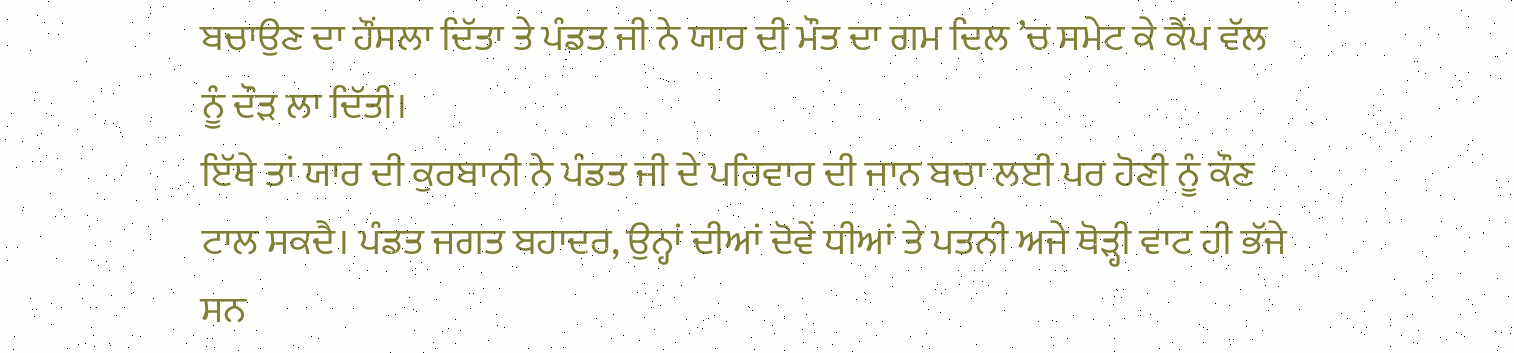ਬਚਾਉਣ ਦਾ ਹੌਂਸਲਾ ਦਿੱਤਾ ਤੇ ਪੰਡਤ ਜੀ ਨੇ ਯਾਰ ਦੀ ਮੌਤ ਦਾ ਗਮ ਦਿਲ ’ਚ ਸਮੇਟ ਕੇ ਕੈਂਪ ਵੱਲ ਨੂੰ ਦੌੜ ਲਾ ਦਿੱਤੀ।
ਇੱਥੇ ਤਾਂ ਯਾਰ ਦੀ ਕੁਰਬਾਨੀ ਨੇ ਪੰਡਤ ਜੀ ਦੇ ਪਰਿਵਾਰ ਦੀ ਜਾਨ ਬਚਾ ਲਈ ਪਰ ਹੋਣੀ ਨੂੰ ਕੌਣ ਟਾਲ ਸਕਦੈ। ਪੰਡਤ ਜਗਤ ਬਹਾਦਰ, ਉਨ੍ਹਾਂ ਦੀਆਂ ਦੋਵੇਂ ਧੀਆਂ ਤੇ ਪਤਨੀ ਅਜੇ ਥੋੜ੍ਹੀ ਵਾਟ ਹੀ ਭੱਜੇ ਸਨ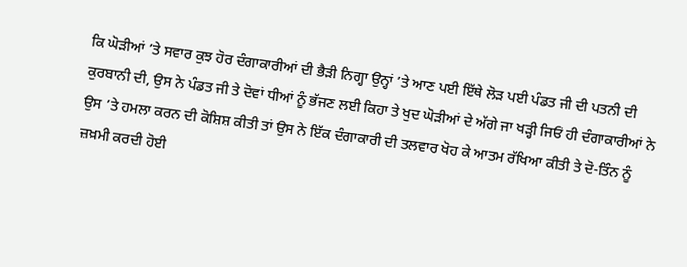ਕਿ ਘੋੜੀਆਂ ’ਤੇ ਸਵਾਰ ਕੁਝ ਹੋਰ ਦੰਗਾਕਾਰੀਆਂ ਦੀ ਭੈੜੀ ਨਿਗ੍ਹਾ ਉਨ੍ਹਾਂ ’ਤੇ ਆਣ ਪਈ ਇੱਥੇ ਲੋੜ ਪਈ ਪੰਡਤ ਜੀ ਦੀ ਪਤਨੀ ਦੀ ਕੁਰਬਾਨੀ ਦੀ, ਉਸ ਨੇ ਪੰਡਤ ਜੀ ਤੇ ਦੋਵਾਂ ਧੀਆਂ ਨੂੰ ਭੱਜਣ ਲਈ ਕਿਹਾ ਤੇ ਖੁਦ ਘੋੜੀਆਂ ਦੇ ਅੱਗੇ ਜਾ ਖੜ੍ਹੀ ਜਿਓਂ ਹੀ ਦੰਗਾਕਾਰੀਆਂ ਨੇ ਉਸ ’ਤੇ ਹਮਲਾ ਕਰਨ ਦੀ ਕੋਸ਼ਿਸ਼ ਕੀਤੀ ਤਾਂ ਉਸ ਨੇ ਇੱਕ ਦੰਗਾਕਾਰੀ ਦੀ ਤਲਵਾਰ ਖੋਹ ਕੇ ਆਤਮ ਰੱਖਿਆ ਕੀਤੀ ਤੇ ਦੋ-ਤਿੰਨ ਨੂੰ ਜ਼ਖ਼ਮੀ ਕਰਦੀ ਹੋਈ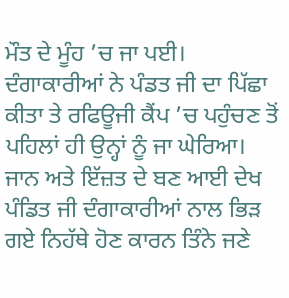ਮੌਤ ਦੇ ਮੂੰਹ ’ਚ ਜਾ ਪਈ। ਦੰਗਾਕਾਰੀਆਂ ਨੇ ਪੰਡਤ ਜੀ ਦਾ ਪਿੱਛਾ ਕੀਤਾ ਤੇ ਰਫਿਊਜੀ ਕੈਂਪ ’ਚ ਪਹੁੰਚਣ ਤੋਂ ਪਹਿਲਾਂ ਹੀ ਉਨ੍ਹਾਂ ਨੂੰ ਜਾ ਘੇਰਿਆ। ਜਾਨ ਅਤੇ ਇੱਜ਼ਤ ਦੇ ਬਣ ਆਈ ਦੇਖ ਪੰਡਿਤ ਜੀ ਦੰਗਾਕਾਰੀਆਂ ਨਾਲ ਭਿੜ ਗਏ ਨਿਹੱਥੇ ਹੋਣ ਕਾਰਨ ਤਿੰਨੇ ਜਣੇ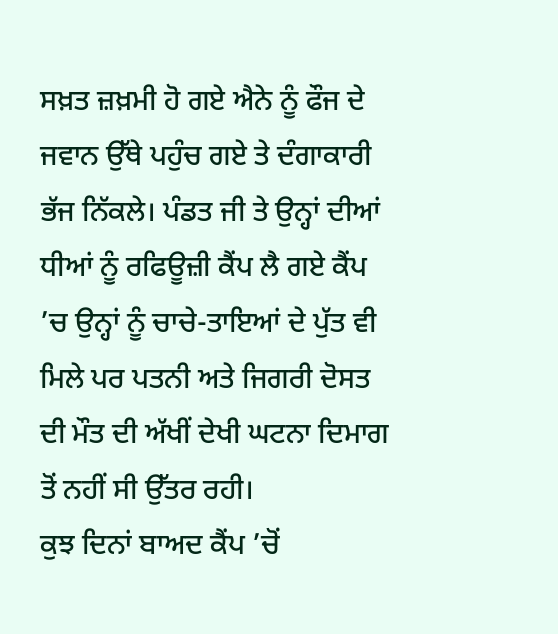ਸਖ਼ਤ ਜ਼ਖ਼ਮੀ ਹੋ ਗਏ ਐਨੇ ਨੂੰ ਫੌਜ ਦੇ ਜਵਾਨ ਉੱਥੇ ਪਹੁੰਚ ਗਏ ਤੇ ਦੰਗਾਕਾਰੀ ਭੱਜ ਨਿੱਕਲੇ। ਪੰਡਤ ਜੀ ਤੇ ਉਨ੍ਹਾਂ ਦੀਆਂ ਧੀਆਂ ਨੂੰ ਰਫਿਊਜ਼ੀ ਕੈਂਪ ਲੈ ਗਏ ਕੈਂਪ ’ਚ ਉਨ੍ਹਾਂ ਨੂੰ ਚਾਚੇ-ਤਾਇਆਂ ਦੇ ਪੁੱਤ ਵੀ ਮਿਲੇ ਪਰ ਪਤਨੀ ਅਤੇ ਜਿਗਰੀ ਦੋਸਤ ਦੀ ਮੌਤ ਦੀ ਅੱਖੀਂ ਦੇਖੀ ਘਟਨਾ ਦਿਮਾਗ ਤੋਂ ਨਹੀਂ ਸੀ ਉੱਤਰ ਰਹੀ।
ਕੁਝ ਦਿਨਾਂ ਬਾਅਦ ਕੈਂਪ ’ਚੋਂ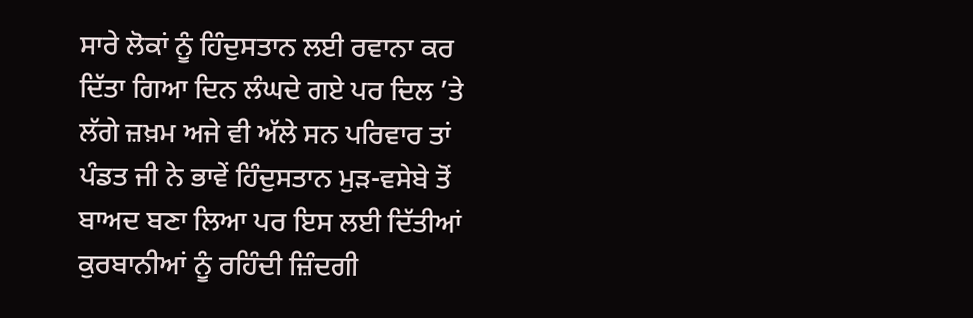ਸਾਰੇ ਲੋਕਾਂ ਨੂੰ ਹਿੰਦੁਸਤਾਨ ਲਈ ਰਵਾਨਾ ਕਰ ਦਿੱਤਾ ਗਿਆ ਦਿਨ ਲੰਘਦੇ ਗਏ ਪਰ ਦਿਲ ’ਤੇ ਲੱਗੇ ਜ਼ਖ਼ਮ ਅਜੇ ਵੀ ਅੱਲੇ ਸਨ ਪਰਿਵਾਰ ਤਾਂ ਪੰਡਤ ਜੀ ਨੇ ਭਾਵੇਂ ਹਿੰਦੁਸਤਾਨ ਮੁੜ-ਵਸੇਬੇ ਤੋਂ ਬਾਅਦ ਬਣਾ ਲਿਆ ਪਰ ਇਸ ਲਈ ਦਿੱਤੀਆਂ ਕੁਰਬਾਨੀਆਂ ਨੂੰ ਰਹਿੰਦੀ ਜ਼ਿੰਦਗੀ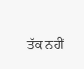ਤੱਕ ਨਹੀਂ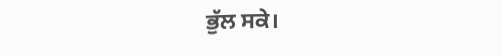ਭੁੱਲ ਸਕੇ।